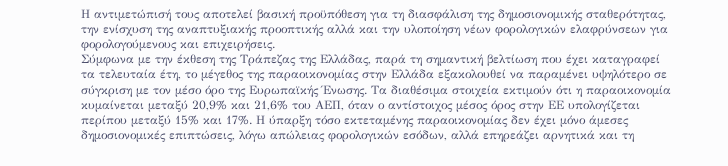Η αντιμετώπισή τους αποτελεί βασική προϋπόθεση για τη διασφάλιση της δημοσιονομικής σταθερότητας, την ενίσχυση της αναπτυξιακής προοπτικής αλλά και την υλοποίηση νέων φορολογικών ελαφρύνσεων για φορολογούμενους και επιχειρήσεις.
Σύμφωνα με την έκθεση της Τράπεζας της Ελλάδας, παρά τη σημαντική βελτίωση που έχει καταγραφεί τα τελευταία έτη, το μέγεθος της παραοικονομίας στην Ελλάδα εξακολουθεί να παραμένει υψηλότερο σε σύγκριση με τον μέσο όρο της Ευρωπαϊκής Ένωσης. Τα διαθέσιμα στοιχεία εκτιμούν ότι η παραοικονομία κυμαίνεται μεταξύ 20,9% και 21,6% του ΑΕΠ, όταν ο αντίστοιχος μέσος όρος στην ΕΕ υπολογίζεται περίπου μεταξύ 15% και 17%. Η ύπαρξη τόσο εκτεταμένης παραοικονομίας δεν έχει μόνο άμεσες δημοσιονομικές επιπτώσεις, λόγω απώλειας φορολογικών εσόδων, αλλά επηρεάζει αρνητικά και τη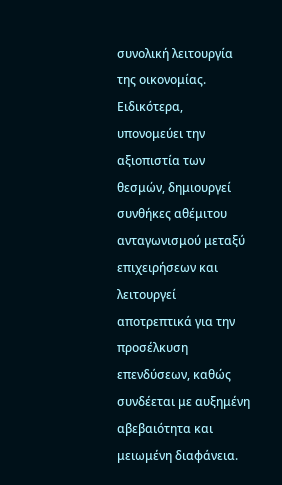συνολική λειτουργία της οικονομίας. Ειδικότερα, υπονομεύει την αξιοπιστία των θεσμών, δημιουργεί συνθήκες αθέμιτου ανταγωνισμού μεταξύ επιχειρήσεων και λειτουργεί αποτρεπτικά για την προσέλκυση επενδύσεων, καθώς συνδέεται με αυξημένη αβεβαιότητα και μειωμένη διαφάνεια.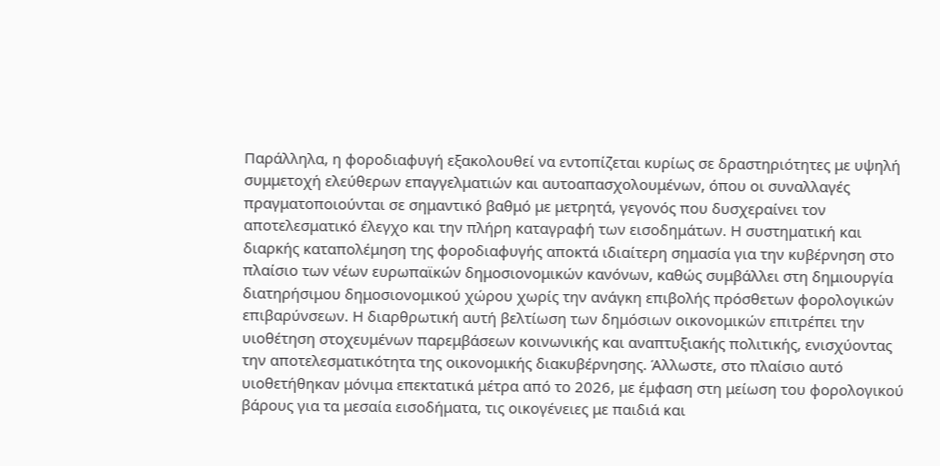Παράλληλα, η φοροδιαφυγή εξακολουθεί να εντοπίζεται κυρίως σε δραστηριότητες με υψηλή συμμετοχή ελεύθερων επαγγελματιών και αυτοαπασχολουμένων, όπου οι συναλλαγές πραγματοποιούνται σε σημαντικό βαθμό με μετρητά, γεγονός που δυσχεραίνει τον αποτελεσματικό έλεγχο και την πλήρη καταγραφή των εισοδημάτων. Η συστηματική και διαρκής καταπολέμηση της φοροδιαφυγής αποκτά ιδιαίτερη σημασία για την κυβέρνηση στο πλαίσιο των νέων ευρωπαϊκών δημοσιονομικών κανόνων, καθώς συμβάλλει στη δημιουργία διατηρήσιμου δημοσιονομικού χώρου χωρίς την ανάγκη επιβολής πρόσθετων φορολογικών επιβαρύνσεων. Η διαρθρωτική αυτή βελτίωση των δημόσιων οικονομικών επιτρέπει την υιοθέτηση στοχευμένων παρεμβάσεων κοινωνικής και αναπτυξιακής πολιτικής, ενισχύοντας την αποτελεσματικότητα της οικονομικής διακυβέρνησης. Άλλωστε, στο πλαίσιο αυτό υιοθετήθηκαν μόνιμα επεκτατικά μέτρα από το 2026, με έμφαση στη μείωση του φορολογικού βάρους για τα μεσαία εισοδήματα, τις οικογένειες με παιδιά και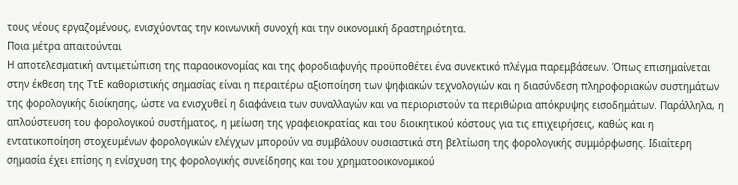τους νέους εργαζομένους, ενισχύοντας την κοινωνική συνοχή και την οικονομική δραστηριότητα.
Ποια μέτρα απαιτούνται
Η αποτελεσματική αντιμετώπιση της παραοικονομίας και της φοροδιαφυγής προϋποθέτει ένα συνεκτικό πλέγμα παρεμβάσεων. Όπως επισημαίνεται στην έκθεση της ΤτΕ καθοριστικής σημασίας είναι η περαιτέρω αξιοποίηση των ψηφιακών τεχνολογιών και η διασύνδεση πληροφοριακών συστημάτων της φορολογικής διοίκησης, ώστε να ενισχυθεί η διαφάνεια των συναλλαγών και να περιοριστούν τα περιθώρια απόκρυψης εισοδημάτων. Παράλληλα, η απλούστευση του φορολογικού συστήματος, η μείωση της γραφειοκρατίας και του διοικητικού κόστους για τις επιχειρήσεις, καθώς και η εντατικοποίηση στοχευμένων φορολογικών ελέγχων μπορούν να συμβάλουν ουσιαστικά στη βελτίωση της φορολογικής συμμόρφωσης. Ιδιαίτερη σημασία έχει επίσης η ενίσχυση της φορολογικής συνείδησης και του χρηματοοικονομικού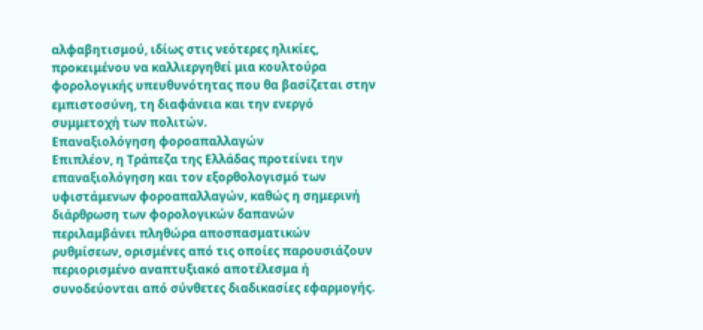αλφαβητισμού, ιδίως στις νεότερες ηλικίες, προκειμένου να καλλιεργηθεί μια κουλτούρα φορολογικής υπευθυνότητας που θα βασίζεται στην εμπιστοσύνη, τη διαφάνεια και την ενεργό συμμετοχή των πολιτών.
Επαναξιολόγηση φοροαπαλλαγών
Επιπλέον, η Τράπεζα της Ελλάδας προτείνει την επαναξιολόγηση και τον εξορθολογισμό των υφιστάμενων φοροαπαλλαγών, καθώς η σημερινή διάρθρωση των φορολογικών δαπανών περιλαμβάνει πληθώρα αποσπασματικών ρυθμίσεων, ορισμένες από τις οποίες παρουσιάζουν περιορισμένο αναπτυξιακό αποτέλεσμα ή συνοδεύονται από σύνθετες διαδικασίες εφαρμογής.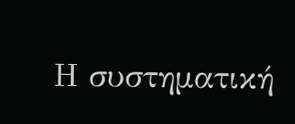Η συστηματική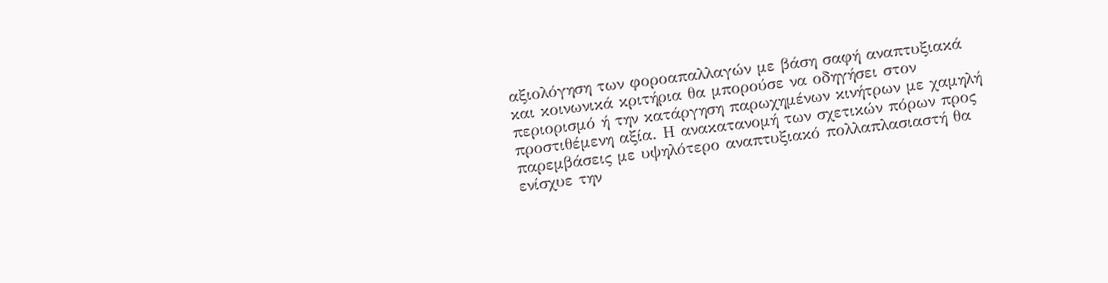αξιολόγηση των φοροαπαλλαγών με βάση σαφή αναπτυξιακά και κοινωνικά κριτήρια θα μπορούσε να οδηγήσει στον περιορισμό ή την κατάργηση παρωχημένων κινήτρων με χαμηλή προστιθέμενη αξία. Η ανακατανομή των σχετικών πόρων προς παρεμβάσεις με υψηλότερο αναπτυξιακό πολλαπλασιαστή θα ενίσχυε την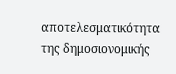αποτελεσματικότητα της δημοσιονομικής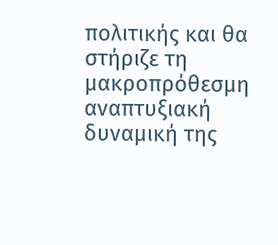πολιτικής και θα στήριζε τη μακροπρόθεσμη αναπτυξιακή δυναμική της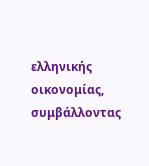ελληνικής οικονομίας, συμβάλλοντας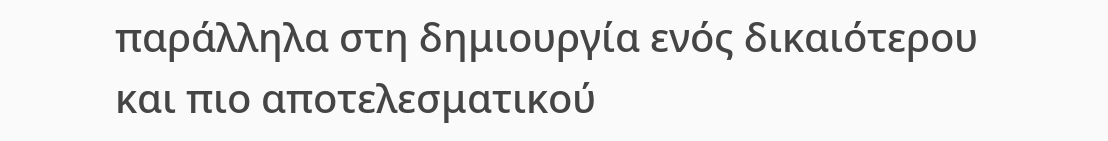παράλληλα στη δημιουργία ενός δικαιότερου και πιο αποτελεσματικού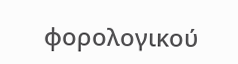φορολογικού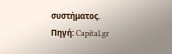συστήματος.
Πηγή: Capital.gr